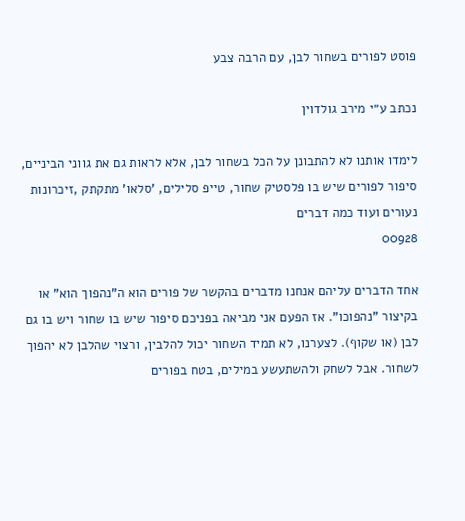פוסט לפורים בשחור לבן, עם הרבה צבע

נכתב ע״י מירב גולדוין

לימדו אותנו לא להתבונן על הכל בשחור לבן, אלא לראות גם את גווני הביניים, סיפור לפורים שיש בו פלסטיק שחור, טייפ סלילים, 'סלאו' מתקתק ,זיכרונות נעורים ועוד כמה דברים
00928

אחד הדברים עליהם אנחנו מדברים בהקשר של פורים הוא ה"נהפוך הוא" או בקיצור "נהפוכו". אז הפעם אני מביאה בפניכם סיפור שיש בו שחור ויש בו גם לבן (או שקוף). לצערנו, לא תמיד השחור יכול להלבין, ורצוי שהלבן לא יהפוך לשחור. אבל לשחק ולהשתעשע במילים, בטח בפורים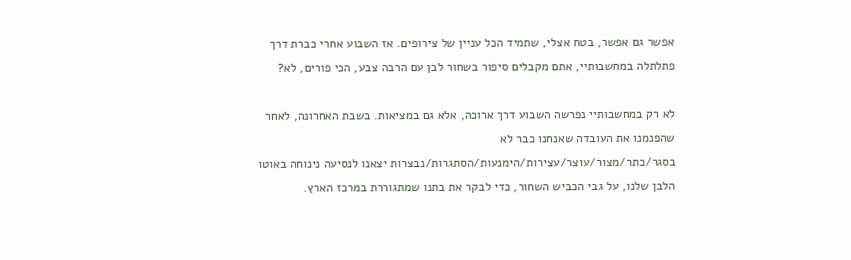אפשר גם אפשר, בטח אצלי, שתמיד הכל עניין של צירופים. אז השבוע אחרי כברת דרך פתלתלה במחשבותיי, אתם מקבלים סיפור בשחור לבן עם הרבה צבע, הכי פורים, לא?

לא רק במחשבותיי נפרשה השבוע דרך ארוכה, אלא גם במציאות. בשבת האחרונה, לאחר שהפנמנו את העובדה שאנחנו כבר לא בסגר/כתר/מצור/עוצר/עצירות/הימנעות/הסתגרות/נבצרות יצאנו לנסיעה נינוחה באוטו הלבן שלנו, על גבי הכביש השחור, כדי לבקר את בתנו שמתגוררת במרכז הארץ.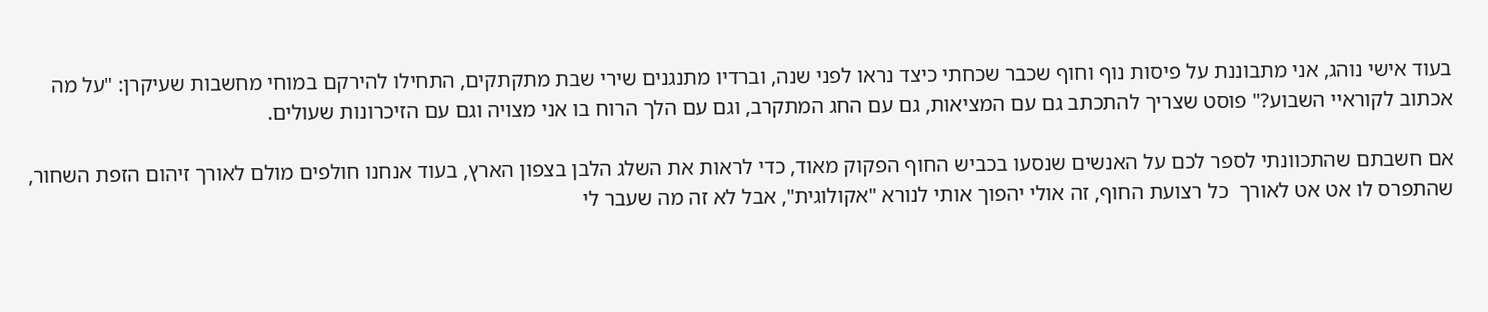בעוד אישי נוהג, אני מתבוננת על פיסות נוף וחוף שכבר שכחתי כיצד נראו לפני שנה, וברדיו מתנגנים שירי שבת מתקתקים, התחילו להירקם במוחי מחשבות שעיקרן: "על מה אכתוב לקוראיי השבוע?" פוסט שצריך להתכתב גם עם המציאות, גם עם החג המתקרב, וגם עם הלך הרוח בו אני מצויה וגם עם הזיכרונות שעולים.

אם חשבתם שהתכוונתי לספר לכם על האנשים שנסעו בכביש החוף הפקוק מאוד, כדי לראות את השלג הלבן בצפון הארץ, בעוד אנחנו חולפים מולם לאורך זיהום הזפת השחור, שהתפרס לו אט אט לאורך  כל רצועת החוף, זה אולי יהפוך אותי לנורא "אקולוגית", אבל לא זה מה שעבר לי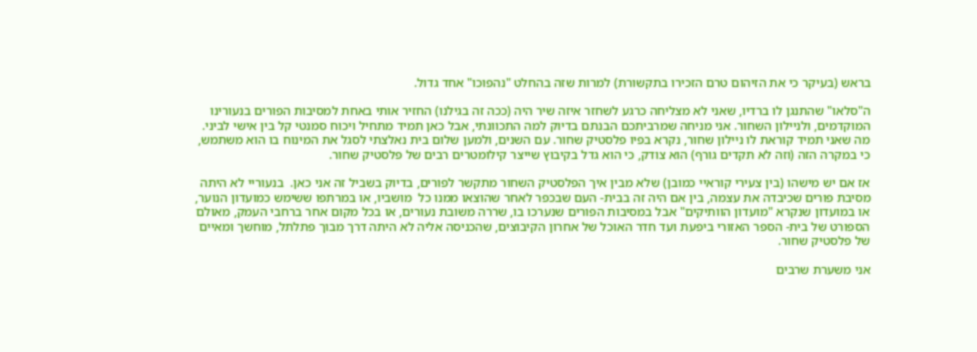בראש (בעיקר כי את הזיהום טרם הזכירו בתקשורת) למרות שזה בהחלט "נהפוכו" אחד גדול.

ה"סלאו" שהתנגן לו ברדיו, שאני לא מצליחה כרגע לשחזר איזה שיר היה (ככה זה בגילנו) החזיר אותי באחת למסיבות הפורים בנעורינו המוקדמים, ולניילון השחור. אני מניחה שמרביתכם הבנתם בדיוק למה התכוונתי, אבל כאן תמיד מתחיל ויכוח סמנטי קל בין אישי לביני. מה שאני תמיד קוראת לו ניילון שחור, נקרא בפיו פלסטיק שחור. עם השנים, ולמען שלום בית נאלצתי לסגל את המינוח בו הוא משתמש, כי במקרה הזה (וזה לא תקדים גורף) הוא צודק, כי הוא גדל בקיבוץ שייצר קילומטרים רבים של פלסטיק שחור.

אז אם יש מישהו (בין צעירי קוראיי כמובן) שלא מבין איך הפלסטיק השחור מתקשר לפורים, בדיוק בשביל זה אני כאן.  בנעוריי לא היתה מסיבת פורים שכיבדה את עצמה, בין אם היה זה בבית- העם שבכפר לאחר שהוצאו ממנו כל  מושביו, או במרתפו ששימש כמועדון הנוער, או במועדון שנקרא "מועדון הוותיקים" אבל במסיבות הפורים שנערכו בו, שררה משובת נעורים, או בכל מקום אחר ברחבי העמק, מאולם הספורט של בית- הספר האזורי ביפעת ועד חדר האוכל של אחרון הקיבוצים, שהכניסה אליה לא היתה דרך מבוך פתלתל, מוחשך ומאיים של פלסטיק שחור.

אני משערת שרבים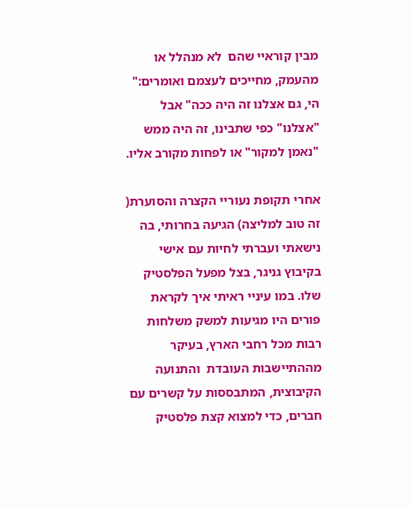מבין קוראיי שהם  לא מנהלל או מהעמק, מחייכים לעצמם ואומרים:" הי, גם אצלנו זה היה ככה" אבל "אצלנו" כפי שתבינו, זה היה ממש "נאמן למקור" או לפחות מקורב אליו.

אחרי תקופת נעוריי הקצרה והסוערת( זה טוב למליצה) הגיעה בחרותי, בה נישאתי ועברתי לחיות עם אישי בקיבוץ גניגר, בצל מפעל הפלסטיק שלו. במו עיניי ראיתי איך לקראת פורים היו מגיעות למשק משלחות רבות מכל רחבי הארץ, בעיקר מההתיישבות העובדת  והתנועה הקיבוצית, המתבססות על קשרים עם חברים, כדי למצוא קצת פלסטיק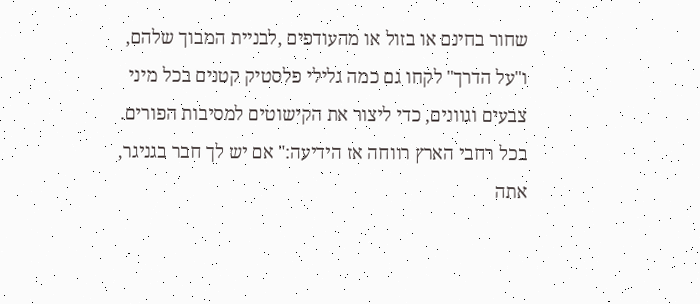שחור בחינם או בזול או מהעודפים ,לבניית המבוך שלהם, ו"על הדרך" לקחו גם כמה גלילי פלסטיק קטנים בכל מיני צבעים וגוונים, כדי ליצור את הקישוטים למסיבות הפורים. בכל רחבי הארץ רווחה אז הידיעה:" אם יש לך חבר בגניגר, אתה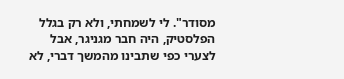מסודר". לי לשמחתי, ולא רק בגלל הפלסטיק, היה חבר מגניגר, אבל לצערי כפי שתבינו מהמשך דברי, לא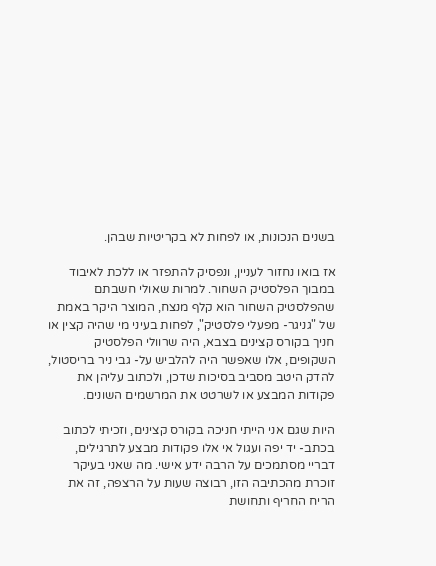בשנים הנכונות, או לפחות לא בקריטיות שבהן.

אז בואו נחזור לעניין, ונפסיק להתפזר או ללכת לאיבוד במבוך הפלסטיק השחור. למרות שאולי חשבתם שהפלסטיק השחור הוא קלף מנצח, המוצר היקר באמת של "גניגר- מפעלי פלסטיק", לפחות בעיני מי שהיה קצין או חניך בקורס קצינים בצבא, היה שרוולי הפלסטיק השקופים, אלו שאפשר היה להלביש על- גבי ניר בריסטול, להדק היטב מסביב בסיכות שדכן, ולכתוב עליהן את פקודות המבצע או לשרטט את המרשמים השונים.

היות שגם אני הייתי חניכה בקורס קצינים, וזכיתי לכתוב בכתב- יד יפה ועגול אי אלו פקודות מבצע לתרגילים, דבריי מסתמכים על הרבה ידע אישי. מה שאני בעיקר זוכרת מהכתיבה הזו, רבוצה שעות על הרצפה, זה את הריח החריף ותחושת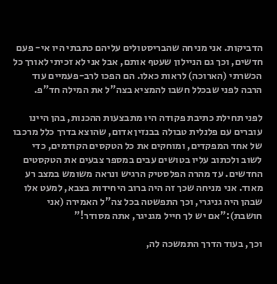הדביקות. אני מניחה שהבריסטולים עליהם כתבתי היו אי- פעם חדשים, וכך גם הניילון שעטף אותם, אבל אני לא זכיתי לאורך כל הכשרתי (הארוכה) לראות כאלו. הם הפכו לרב-פעמיים עוד הרבה לפני שבכלל חשבו להמציא בצה"ל את המילה חד"פ.

לפני תחילת כתיבת פקודה היו מתבצעות ההכנות, בהן היינו עוברים עם פלנלית טבולה בבנזין אדום, שהוצא בדרך כלל מרכבו של אחד המפקדים, ומוחקים את כל הטקסים הקודמים, כדי לשוב ולכתוב עליו בטושים עבים במספר צבעים את הטקסטים החדשים. עד מהרה הפלסטיק הרגיש ונראה משומש במצב רע מאוד. אני מניחה שכך זה היה ברוב היחידות בצבא, למעט אלו שבהן היה גניגרי, וכך התפשטה בכל צה"ל האמירה (אני חושבת):"אם יש לך חייל מגניגר, אתה מסודר!"

וכך, בעוד הדרך התמשכה לה,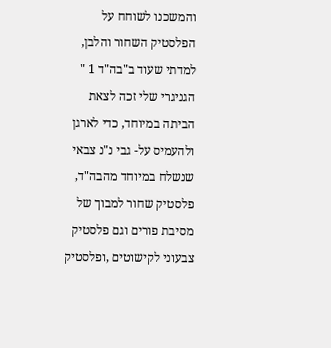והמשכנו לשוחח על הפלסטיק השחור והלבן, למדתי שעוד ב"בה"ד 1 " הגניגרי שלי זכה לצאת הביתה במיוחד, כדי לארגן ולהעמיס על- גבי נ"נ צבאי שנשלח במיוחד מהבה"ד, פלסטיק שחור למבוך של מסיבת פורים וגם פלסטיק צבעוני לקישוטים ,ופלסטיק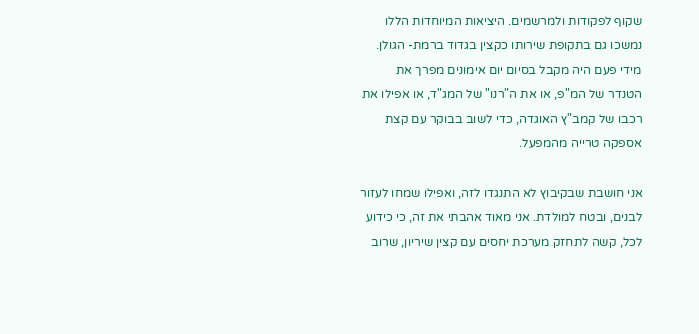שקוף לפקודות ולמרשמים. היציאות המיוחדות הללו נמשכו גם בתקופת שירותו כקצין בגדוד ברמת- הגולן. מידי פעם היה מקבל בסיום יום אימונים מפרך את הטנדר של המ"פ, או את ה"רנו" של המג"ד, או אפילו את רכבו של קמב"ץ האוגדה, כדי לשוב בבוקר עם קצת אספקה טרייה מהמפעל.

אני חושבת שבקיבוץ לא התנגדו לזה, ואפילו שמחו לעזור לבנים, ובטח למולדת. אני מאוד אהבתי את זה, כי כידוע לכל, קשה לתחזק מערכת יחסים עם קצין שיריון, שרוב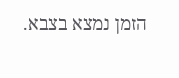הזמן נמצא בצבא.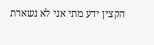הקצין ידע מתי אני לא נשארת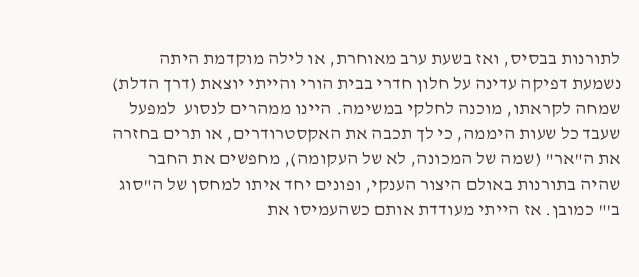לתורנות בבסיס, ואז בשעת ערב מאוחרת, או לילה מוקדמת היתה נשמעת דפיקה עדינה על חלון חדרי בבית הורי והייתי יוצאת (דרך הדלת) שמחה לקראתו, מוכנה לחלקי במשימה. היינו ממהרים לנסוע  למפעל שעבד כל שעות היממה, כי לך תכבה את האקסטרודרים, או תרים בחזרה את ה"אר" (שמה של המכונה, לא של העקומה), מחפשים את החבר שהיה בתורנות באולם היצור הענקי, ופונים יחד איתו למחסן של ה"סוג ב'" כמובן. אז הייתי מעודדת אותם כשהעמיסו את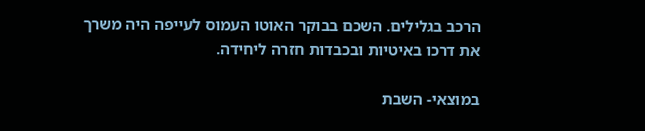הרכב בגלילים. השכם בבוקר האוטו העמוס לעייפה היה משרך את דרכו באיטיות ובכבדות חזרה ליחידה.

במוצאי- השבת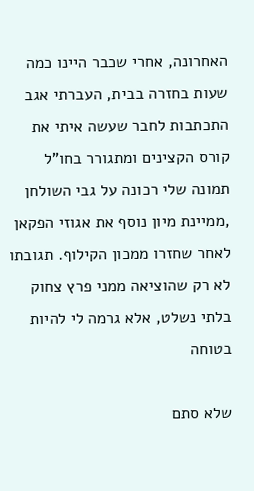האחרונה, אחרי שכבר היינו כמה שעות בחזרה בבית, העברתי אגב התכתבות לחבר שעשה איתי את קורס הקצינים ומתגורר בחו"ל  תמונה שלי רכונה על גבי השולחן ,ממיינת מיון נוסף את אגוזי הפקאן לאחר שחזרו ממכון הקילוף. תגובתו לא רק שהוציאה ממני פרץ צחוק בלתי נשלט, אלא גרמה לי להיות בטוחה

שלא סתם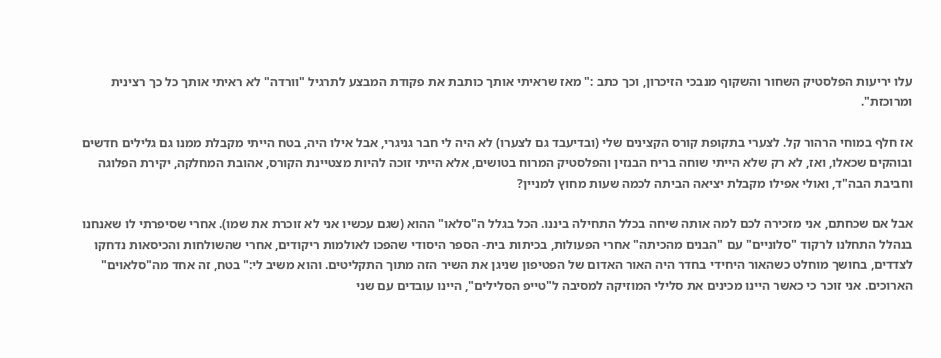עלו יריעות הפלסטיק השחור והשקוף מנבכי הזיכרון, וכך כתב :" מאז שראיתי אותך כותבת את פקודת המבצע לתרגיל "וורדה" לא ראיתי אותך כל כך רצינית ומרוכזת".

אז חלף במוחי הרהור קל. לצערי בתקופת קורס הקצינים שלי (ובדיעבד גם לצערו) לא היה לי חבר גניגרי, אבל אילו היה, בטח הייתי מקבלת ממנו גם גלילים חדשים ובוהקים שכאלו, ואז, לא רק שלא הייתי שוחה בריח הבנזין והפלסטיק המרוח בטושים, אלא הייתי זוכה להיות מצטיינת הקורס, אהובת המחלקה, יקירת הפלוגה וחביבת הבה"ד, ואולי אפילו מקבלת יציאה הביתה לכמה שעות מחוץ למניין?

אבל אם שכחתם, אני מזכירה לכם למה אותה שיחה בכלל התחילה ביננו. הכל בגלל ה"סלאו" ההוא (שגם עכשיו אני לא זוכרת את שמו). אחרי שסיפרתי לו שאנחנו בנהלל התחלנו לרקוד "סלוניים" עם "הבנים מהכיתה" אחרי הפעולות, בכיתות בית- הספר היסודי שהפכו לאולמות ריקודים, אחרי שהשולחות והכיסאות נדחקו לצדדים, בחושך מוחלט כשהאור היחידי בחדר היה האור האדום של הפטיפון שניגן את השיר הזה מתוך התקליטים. והוא משיב לי:" בטח, זה אחד מה"סלאוים" הארוכים. אני זוכר כי כאשר היינו מכינים את סלילי המוזיקה למסיבה ל"טייפ הסלילים", היינו עובדים עם שני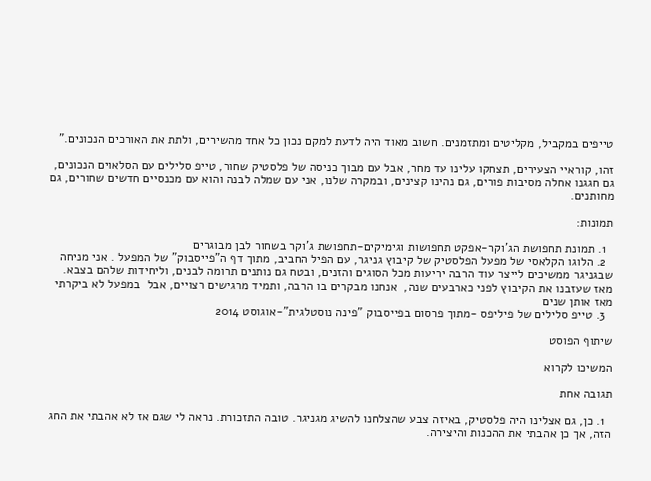טייפים במקביל, מקליטים ומתזמנים. חשוב מאוד היה לדעת למקם נכון כל אחד מהשירים, ולתת את האורכים הנכונים."

זהו, קוראיי הצעירים, תצחקו עלינו עד מחר, אבל עם מבוך כניסה של פלסטיק שחור, טייפ סלילים עם הסלאוים הנכונים, גם חגגנו אחלה מסיבות פורים, גם נהינו קצינים, ובמקרה שלנו, אני עם שמלה לבנה והוא עם מכנסיים חדשים שחורים, גם מחותנים.

תמונות:

  1. תמונת תחפושת הג'וקר-אפקט תחפושות וגימיקים-תחפושת ג'וקר בשחור לבן מבוגרים
  2. הלוגו הקלאסי של מפעל הפלסטיק של קיבוץ גניגר, עם הפיל החביב, מתוך דף ה"פייסבוק" של המפעל . אני מניחה שבגניגר ממשיכים לייצר עוד הרבה יריעות מכל הסוגים והזנים, ובטח גם נותנים תרומה לבנים, וליחידות שלהם בצבא. מאז שעזבנו את הקיבוץ לפני כארבעים שנה,  אנחנו מבקרים בו הרבה, ותמיד מרגישים רצויים, אבל  במפעל לא ביקרתי מאז אותן שנים
  3. טייפ סלילים של פיליפס -מתוך פרסום בפייסבוק "פינה נוסטלגית"-אוגוסט 2014

שיתוף הפוסט

המשיכו לקרוא

תגובה אחת

  1. כן, גם אצלינו היה פלסטיק, באיזה צבע שהצלחנו להשיג מגניגר. טובה התזכורת. נראה לי שגם אז לא אהבתי את החג הזה, אך כן אהבתי את ההכנות והיצירה.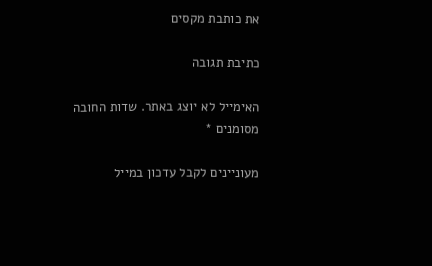את כותבת מקסים

כתיבת תגובה

האימייל לא יוצג באתר. שדות החובה מסומנים *

מעוניינים לקבל עדכון במייל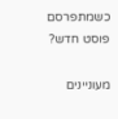כשמתפרסם פוסט חדש?

מעוניינים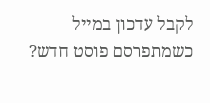לקבל עדכון במייל כשמתפרסם פוסט חדש?